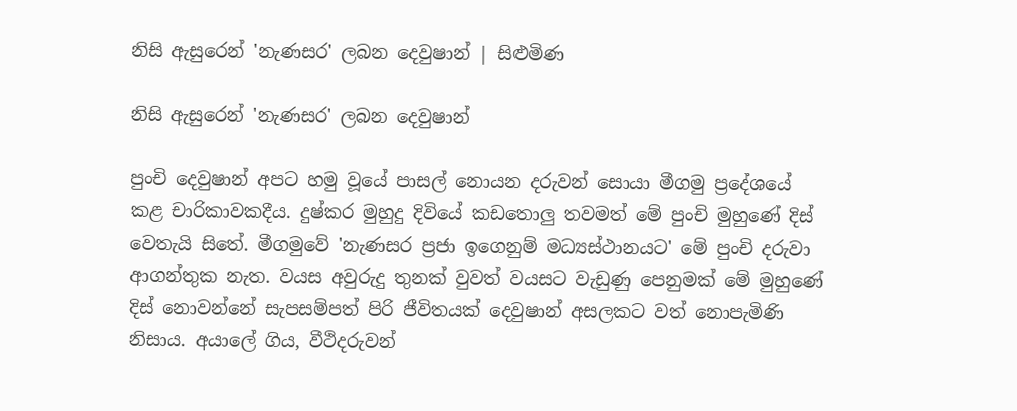නිසි ඇසුරෙන් 'නැණසර' ලබන දෙවුෂාන් | සිළුමිණ

නිසි ඇසුරෙන් 'නැණසර' ලබන දෙවුෂාන්

පුංචි දෙවුෂාන් අපට හමු වූයේ පාසල් නොයන දරුවන් සොයා මීගමු ප්‍රදේශයේ කළ චාරිකාවකදීය. දුෂ්කර මුහුදු දිවියේ කඩතොලු තවමත් මේ පුංචි මුහුණේ දිස් වෙතැයි සිතේ. මීගමුවේ 'නැණසර ප්‍රජා ඉගෙනුම් මධ්‍යස්ථානයට' මේ පුංචි දරුවා ආගන්තුක නැත. වයස අවුරුදු තුනක් වුවත් වයසට වැඩුණු පෙනුමක් මේ මුහුණේ දිස් නොවන්නේ සැපසම්පත් පිරි ජීවිතයක් දෙවුෂාන් අසලකට වත් නොපැමිණි නිසාය. අයාලේ ගිය, වීථිදරුවන්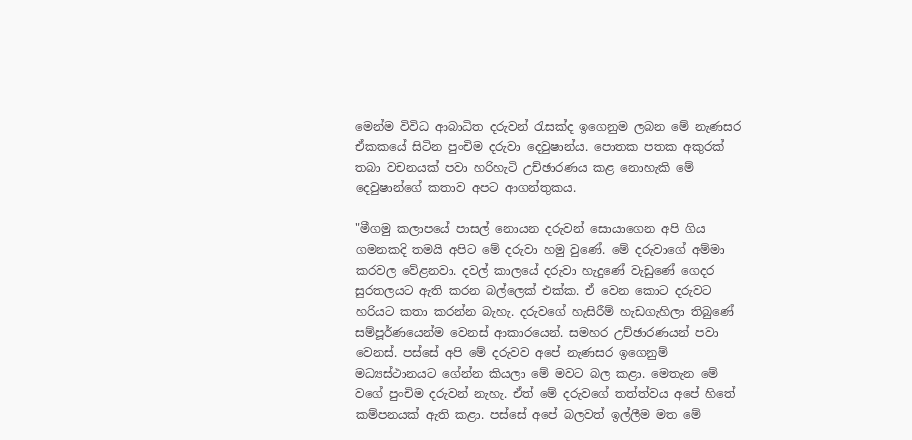මෙන්ම විවිධ ආබාධිත දරුවන් රැසක්ද ඉගෙනුම ලබන මේ නැණසර ඒකකයේ සිටින පුංචිම දරුවා දෙවුෂාන්ය. පොතක පතක අකුරක් තබා වචනයක් පවා හරිහැටි උච්ඡාරණය කළ නොහැකි මේ දෙවුෂාන්ගේ කතාව අපට ආගන්තුකය.

"මීගමු කලාපයේ පාසල් නොයන දරුවන් සොයාගෙන අපි ගිය ගමනකදි තමයි අපිට මේ දරුවා හමු වුණේ. මේ දරුවාගේ අම්මා කරවල වේළනවා. දවල් කාලයේ දරුවා හැදුණේ වැඩු‍ණේ ගෙදර සුරතලයට ඇති කරන බල්ලෙක් එක්ක. ඒ වෙන කොට දරුවට හරියට කතා කරන්න බැහැ. දරුවගේ හැසිරීම් හැඩගැහිලා තිබුණේ සම්පූර්ණයෙන්ම වෙනස් ආකාරයෙන්. සමහර උච්ඡාරණයන් පවා වෙනස්. පස්සේ අපි මේ දරුවව අපේ නැණසර ඉගෙනුම් මධ්‍යස්ථානයට ගේන්න කියලා මේ මවට බල කළා. මෙතැන මේ වගේ පුංචිම දරුවන් නැහැ. ඒත් මේ දරුවගේ තත්ත්වය අපේ හිතේ කම්පනයක් ඇති කළා. පස්සේ අපේ බලවත් ඉල්ලීම මත මේ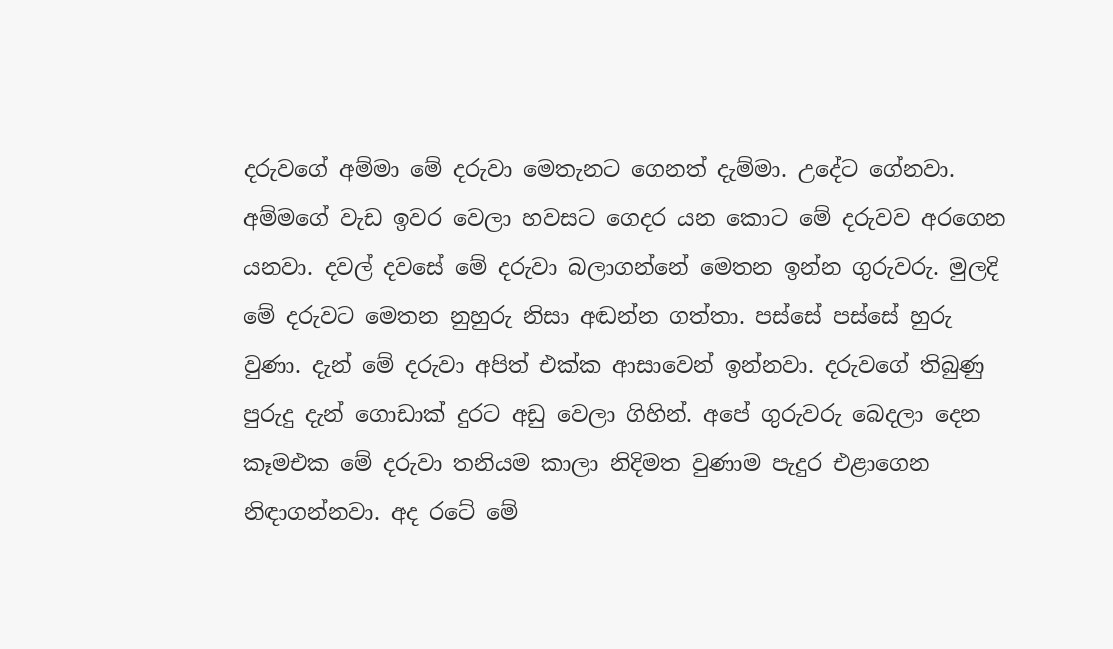දරුවගේ අම්මා මේ දරුවා මෙතැනට ගෙනත් දැම්මා. උදේට ගේනවා. අම්මගේ වැඩ ඉවර වෙලා හවසට ගෙදර යන කොට මේ දරුවව අරගෙන යනවා. දවල් දවසේ මේ දරුවා බලාගන්නේ මෙතන ඉන්න ගුරුවරු. මුලදි මේ දරුවට මෙතන නුහුරු නිසා අඬන්න ගත්තා. පස්සේ පස්සේ හුරු වුණා. දැන් මේ දරුවා අපිත් එක්ක ආසාවෙන් ඉන්නවා. දරුවගේ තිබුණු පුරුදු දැන් ගොඩාක් දුරට අඩු වෙලා ගිහින්. අපේ ගුරුවරු බෙදලා දෙන කෑමඑක මේ දරුවා තනියම කාලා නිදිමත වුණාම පැදුර එළාගෙන නිඳාගන්නවා. අද රටේ මේ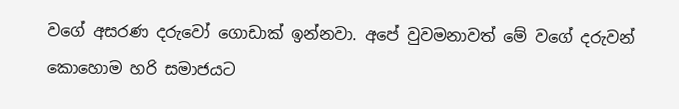වගේ අසරණ දරුවෝ ගොඩාක් ඉන්නවා. අපේ වුවමනාවත් මේ වගේ දරුවන් කොහොම හරි සමාජයට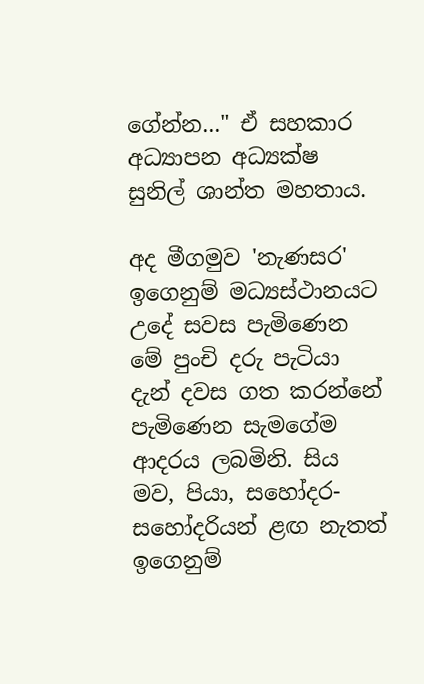ගේන්න..." ඒ සහකාර අධ්‍යාපන අධ්‍යක්ෂ සුනිල් ශාන්ත මහතාය.

අද මීගමුව 'නැණසර' ඉගෙනුම් මධ්‍යස්ථානයට උදේ සවස පැමිණෙන මේ පුංචි දරු පැටියා දැන් දවස ගත කරන්නේ පැමිණෙන සැමගේම ආදරය ලබමිනි. සිය මව, පියා, සහෝදර-සහෝදරියන් ළඟ නැතත් ඉගෙනුම්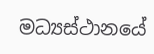මධ්‍යස්ථානයේ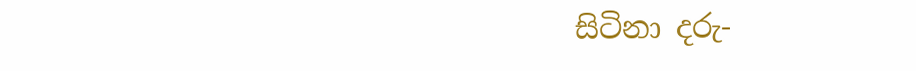සිටිනා දරු-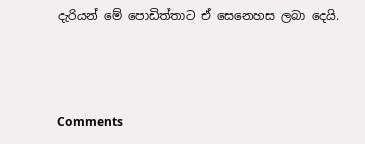දැරියන් මේ පොඩිත්තාට ඒ සෙනෙහස ලබා දෙයි.



Comments